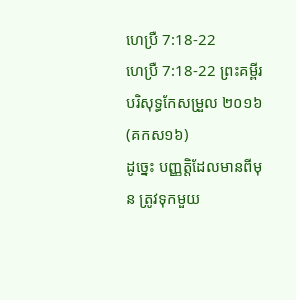ហេប្រឺ 7:18-22
ហេប្រឺ 7:18-22 ព្រះគម្ពីរបរិសុទ្ធកែសម្រួល ២០១៦ (គកស១៦)
ដូច្នេះ បញ្ញត្តិដែលមានពីមុន ត្រូវទុកមួយ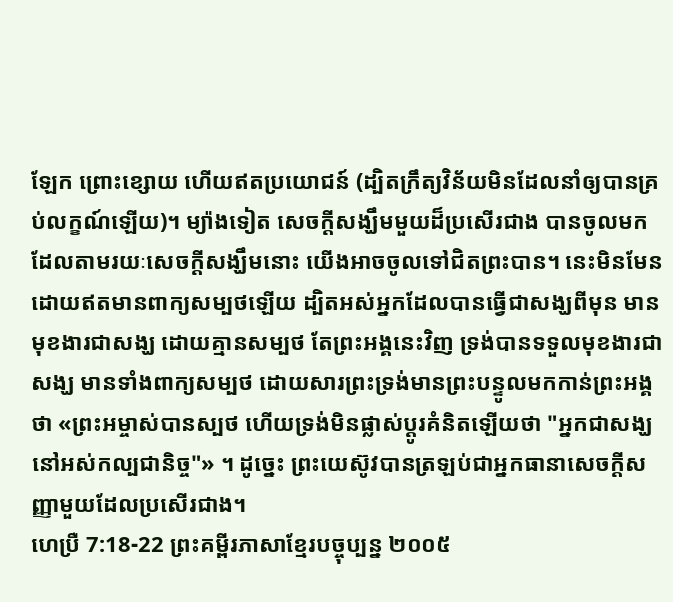ឡែក ព្រោះខ្សោយ ហើយឥតប្រយោជន៍ (ដ្បិតក្រឹត្យវិន័យមិនដែលនាំឲ្យបានគ្រប់លក្ខណ៍ឡើយ)។ ម្យ៉ាងទៀត សេចក្តីសង្ឃឹមមួយដ៏ប្រសើរជាង បានចូលមក ដែលតាមរយៈសេចក្តីសង្ឃឹមនោះ យើងអាចចូលទៅជិតព្រះបាន។ នេះមិនមែនដោយឥតមានពាក្យសម្បថឡើយ ដ្បិតអស់អ្នកដែលបានធ្វើជាសង្ឃពីមុន មានមុខងារជាសង្ឃ ដោយគ្មានសម្បថ តែព្រះអង្គនេះវិញ ទ្រង់បានទទួលមុខងារជាសង្ឃ មានទាំងពាក្យសម្បថ ដោយសារព្រះទ្រង់មានព្រះបន្ទូលមកកាន់ព្រះអង្គថា «ព្រះអម្ចាស់បានស្បថ ហើយទ្រង់មិនផ្លាស់ប្ដូរគំនិតឡើយថា "អ្នកជាសង្ឃនៅអស់កល្បជានិច្ច"» ។ ដូច្នេះ ព្រះយេស៊ូវបានត្រឡប់ជាអ្នកធានាសេចក្ដីសញ្ញាមួយដែលប្រសើរជាង។
ហេប្រឺ 7:18-22 ព្រះគម្ពីរភាសាខ្មែរបច្ចុប្បន្ន ២០០៥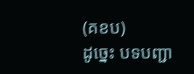(គខប)
ដូច្នេះ បទបញ្ជា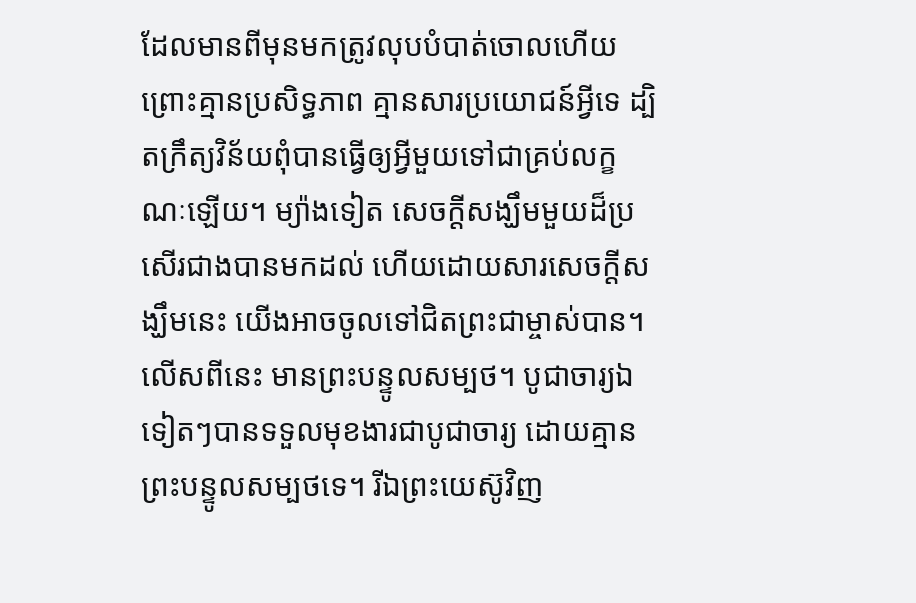ដែលមានពីមុនមកត្រូវលុបបំបាត់ចោលហើយ ព្រោះគ្មានប្រសិទ្ធភាព គ្មានសារប្រយោជន៍អ្វីទេ ដ្បិតក្រឹត្យវិន័យពុំបានធ្វើឲ្យអ្វីមួយទៅជាគ្រប់លក្ខណៈឡើយ។ ម្យ៉ាងទៀត សេចក្ដីសង្ឃឹមមួយដ៏ប្រសើរជាងបានមកដល់ ហើយដោយសារសេចក្ដីសង្ឃឹមនេះ យើងអាចចូលទៅជិតព្រះជាម្ចាស់បាន។ លើសពីនេះ មានព្រះបន្ទូលសម្បថ។ បូជាចារ្យឯទៀតៗបានទទួលមុខងារជាបូជាចារ្យ ដោយគ្មានព្រះបន្ទូលសម្បថទេ។ រីឯព្រះយេស៊ូវិញ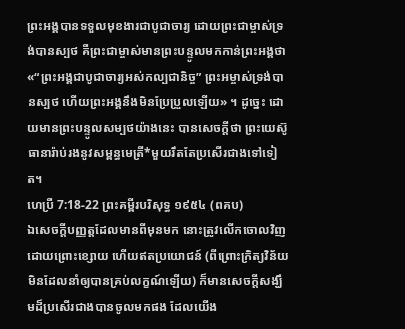ព្រះអង្គបានទទួលមុខងារជាបូជាចារ្យ ដោយព្រះជាម្ចាស់ទ្រង់បានស្បថ គឺព្រះជាម្ចាស់មានព្រះបន្ទូលមកកាន់ព្រះអង្គថា «“ព្រះអង្គជាបូជាចារ្យអស់កល្បជានិច្ច” ព្រះអម្ចាស់ទ្រង់បានស្បថ ហើយព្រះអង្គនឹងមិនប្រែប្រួលឡើយ» ។ ដូច្នេះ ដោយមានព្រះបន្ទូលសម្បថយ៉ាងនេះ បានសេចក្ដីថា ព្រះយេស៊ូធានារ៉ាប់រងនូវសម្ពន្ធមេត្រី*មួយរឹតតែប្រសើរជាងទៅទៀត។
ហេប្រឺ 7:18-22 ព្រះគម្ពីរបរិសុទ្ធ ១៩៥៤ (ពគប)
ឯសេចក្ដីបញ្ញត្តដែលមានពីមុនមក នោះត្រូវលើកចោលវិញ ដោយព្រោះខ្សោយ ហើយឥតប្រយោជន៍ (ពីព្រោះក្រិត្យវិន័យមិនដែលនាំឲ្យបានគ្រប់លក្ខណ៍ឡើយ) ក៏មានសេចក្ដីសង្ឃឹមដ៏ប្រសើរជាងបានចូលមកផង ដែលយើង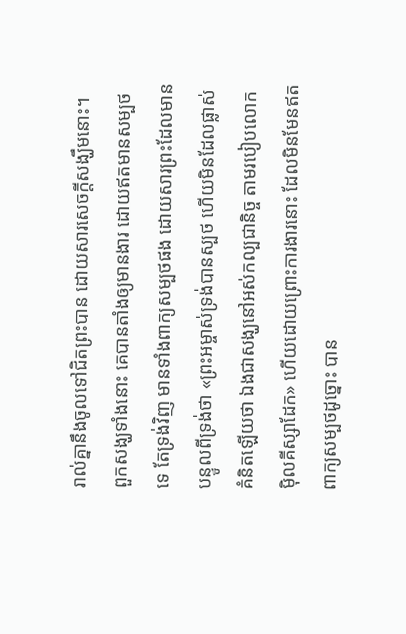រាល់គ្នានឹងចូលទៅជិតព្រះបាន ដោយសារសេចក្ដីសង្ឃឹមនោះ។ ពួកសង្ឃទាំងនោះ គេបានតាំងឲ្យមានងារ ដោយឥតមានសម្បថទេ តែទ្រង់វិញ មានទាំងពាក្យសម្បថផង ដោយសារព្រះដែលមានបន្ទូលពីទ្រង់ថា «ព្រះអម្ចាស់ទ្រង់បានស្បថ ហើយមិនដែលផ្លាស់គំនិតឡើយថា ឯងជាសង្ឃនៅអស់កល្បជានិច្ច តាមរបៀបលោកម៉ិលគីស្សាដែក» ហើយដោយព្រោះការងារនោះ ដែលមិនមែនឥតពាក្យសម្បថដូច្នោះ បាន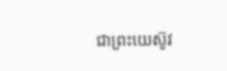ជាព្រះយេស៊ូវ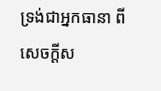ទ្រង់ជាអ្នកធានា ពីសេចក្ដីស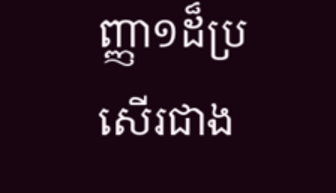ញ្ញា១ដ៏ប្រសើរជាង